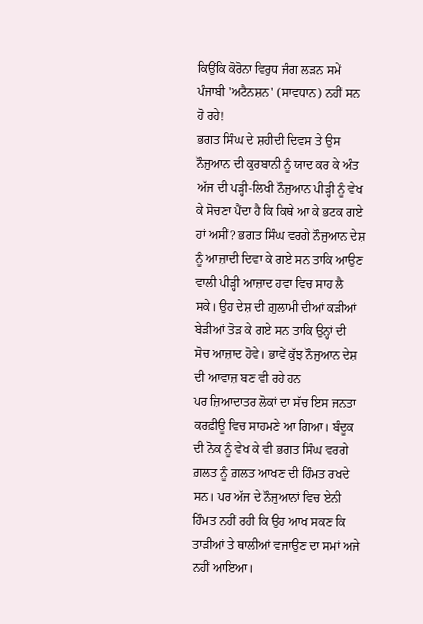ਕਿਉਂਕਿ ਕੋਰੋਨਾ ਵਿਰੁਧ ਜੰਗ ਲੜਨ ਸਮੇਂ ਪੰਜਾਬੀ 'ਅਟੈਨਸ਼ਨ' (ਸਾਵਧਾਨ) ਨਹੀਂ ਸਨ ਹੋ ਰਹੇ!
ਭਗਤ ਸਿੰਘ ਦੇ ਸ਼ਹੀਦੀ ਦਿਵਸ ਤੇ ਉਸ ਨੌਜੁਆਨ ਦੀ ਕੁਰਬਾਨੀ ਨੂੰ ਯਾਦ ਕਰ ਕੇ ਅੰਤ ਅੱਜ ਦੀ ਪੜ੍ਹੀ-ਲਿਖੀ ਨੌਜੁਆਨ ਪੀੜ੍ਹੀ ਨੂੰ ਵੇਖ ਕੇ ਸੋਚਣਾ ਪੈਂਦਾ ਹੈ ਕਿ ਕਿਥੇ ਆ ਕੇ ਭਟਕ ਗਏ ਹਾਂ ਅਸੀਂ? ਭਗਤ ਸਿੰਘ ਵਰਗੇ ਨੌਜੁਆਨ ਦੇਸ਼ ਨੂੰ ਆਜ਼ਾਦੀ ਦਿਵਾ ਕੇ ਗਏ ਸਨ ਤਾਕਿ ਆਉਣ ਵਾਲੀ ਪੀੜ੍ਹੀ ਆਜ਼ਾਦ ਹਵਾ ਵਿਚ ਸਾਹ ਲੈ ਸਕੇ। ਉਹ ਦੇਸ਼ ਦੀ ਗ਼ੁਲਾਮੀ ਦੀਆਂ ਕੜੀਆਂ ਬੇੜੀਆਂ ਤੋੜ ਕੇ ਗਏ ਸਨ ਤਾਕਿ ਉਨ੍ਹਾਂ ਦੀ ਸੋਚ ਆਜ਼ਾਦ ਹੋਵੇ। ਭਾਵੇਂ ਕੁੱਝ ਨੌਜੁਆਨ ਦੇਸ਼ ਦੀ ਆਵਾਜ਼ ਬਣ ਵੀ ਰਹੇ ਹਨ
ਪਰ ਜ਼ਿਆਦਾਤਰ ਲੋਕਾਂ ਦਾ ਸੱਚ ਇਸ ਜਨਤਾ ਕਰਫ਼ੀਊ ਵਿਚ ਸਾਹਮਣੇ ਆ ਗਿਆ। ਬੰਦੂਕ ਦੀ ਨੋਕ ਨੂੰ ਵੇਖ ਕੇ ਵੀ ਭਗਤ ਸਿੰਘ ਵਰਗੇ ਗ਼ਲਤ ਨੂੰ ਗ਼ਲਤ ਆਖਣ ਦੀ ਹਿੰਮਤ ਰਖਦੇ ਸਨ। ਪਰ ਅੱਜ ਦੇ ਨੌਜੁਆਨਾਂ ਵਿਚ ਏਨੀ ਹਿੰਮਤ ਨਹੀਂ ਰਹੀ ਕਿ ਉਹ ਆਖ ਸਕਣ ਕਿ ਤਾੜੀਆਂ ਤੇ ਥਾਲੀਆਂ ਵਜਾਉਣ ਦਾ ਸਮਾਂ ਅਜੇ ਨਹੀਂ ਆਇਆ।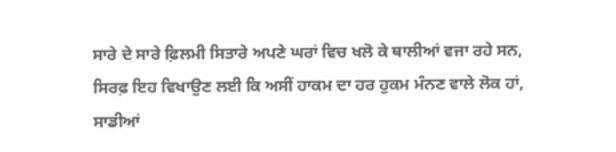ਸਾਰੇ ਦੇ ਸਾਰੇ ਫ਼ਿਲਮੀ ਸਿਤਾਰੇ ਅਪਣੇ ਘਰਾਂ ਵਿਚ ਖਲੋ ਕੇ ਥਾਲੀਆਂ ਵਜਾ ਰਹੇ ਸਨ,
ਸਿਰਫ਼ ਇਹ ਵਿਖਾਉਣ ਲਈ ਕਿ ਅਸੀਂ ਹਾਕਮ ਦਾ ਹਰ ਹੁਕਮ ਮੰਨਣ ਵਾਲੇ ਲੋਕ ਹਾਂ, ਸਾਡੀਆਂ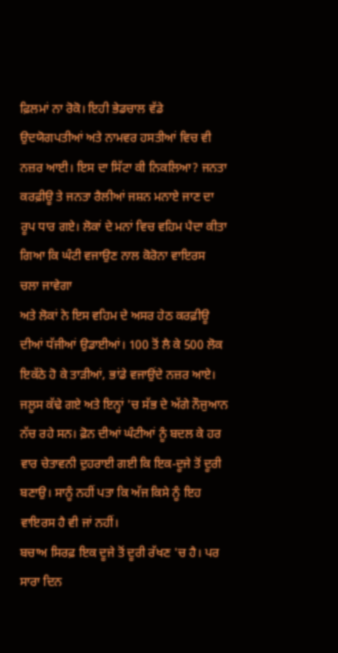ਫ਼ਿਲਮਾਂ ਨਾ ਰੋਕੋ। ਇਹੀ ਭੇਡਚਾਲ ਵੱਡੇ ਉਦਯੋਗਪਤੀਆਂ ਅਤੇ ਨਾਮਵਰ ਹਸਤੀਆਂ ਵਿਚ ਵੀ ਨਜ਼ਰ ਆਈ। ਇਸ ਦਾ ਸਿੱਟਾ ਕੀ ਨਿਕਲਿਆ? ਜਨਤਾ ਕਰਫ਼ੀਊ ਤੇ ਜਨਤਾ ਰੈਲੀਆਂ ਜਸ਼ਨ ਮਨਾਏ ਜਾਣ ਦਾ ਰੂਪ ਧਾਰ ਗਏ। ਲੋਕਾਂ ਦੇ ਮਨਾਂ ਵਿਚ ਵਹਿਮ ਪੈਦਾ ਕੀਤਾ ਗਿਆ ਕਿ ਘੰਟੀ ਵਜਾਉਣ ਨਾਲ ਕੋਰੋਨਾ ਵਾਇਰਸ ਚਲਾ ਜਾਵੇਗਾ
ਅਤੇ ਲੋਕਾਂ ਨੇ ਇਸ ਵਹਿਮ ਦੇ ਅਸਰ ਹੇਠ ਕਰਫ਼ੀਊ ਦੀਆਂ ਧੱਜੀਆਂ ਉਡਾਈਆਂ। 100 ਤੋਂ ਲੈ ਕੇ 500 ਲੋਕ ਇਕੱਠੇ ਹੋ ਕੇ ਤਾੜੀਆਂ, ਭਾਂਡੇ ਵਜਾਉਂਦੇ ਨਜ਼ਰ ਆਏ। ਜਲੂਸ ਕੱਢੇ ਗਏ ਅਤੇ ਇਨ੍ਹਾਂ 'ਚ ਸੱਭ ਦੇ ਅੱਗੇ ਨੌਜੁਆਨ ਨੱਚ ਰਹੇ ਸਨ। ਫ਼ੋਨ ਦੀਆਂ ਘੰਟੀਆਂ ਨੂੰ ਬਦਲ ਕੇ ਹਰ ਵਾਰ ਚੇਤਾਵਨੀ ਦੁਹਰਾਈ ਗਈ ਕਿ ਇਕ-ਦੂਜੇ ਤੋਂ ਦੂਰੀ ਬਣਾਉ। ਸਾਨੂੰ ਨਹੀਂ ਪਤਾ ਕਿ ਅੱਜ ਕਿਸੇ ਨੂੰ ਇਹ ਵਾਇਰਸ ਹੈ ਵੀ ਜਾਂ ਨਹੀਂ।
ਬਚਾਅ ਸਿਰਫ਼ ਇਕ ਦੂਜੇ ਤੋਂ ਦੂਰੀ ਰੱਖਣ 'ਚ ਹੈ। ਪਰ ਸਾਰਾ ਦਿਨ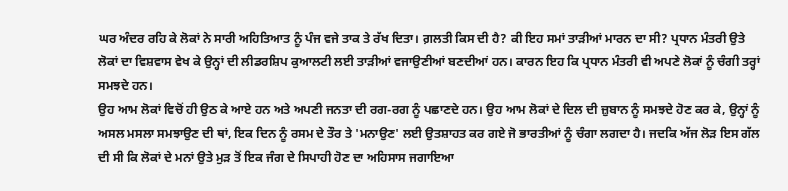ਘਰ ਅੰਦਰ ਰਹਿ ਕੇ ਲੋਕਾਂ ਨੇ ਸਾਰੀ ਅਹਿਤਿਆਤ ਨੂੰ ਪੰਜ ਵਜੇ ਤਾਕ ਤੇ ਰੱਖ ਦਿਤਾ। ਗ਼ਲਤੀ ਕਿਸ ਦੀ ਹੈ? ਕੀ ਇਹ ਸਮਾਂ ਤਾੜੀਆਂ ਮਾਰਨ ਦਾ ਸੀ? ਪ੍ਰਧਾਨ ਮੰਤਰੀ ਉਤੇ ਲੋਕਾਂ ਦਾ ਵਿਸ਼ਵਾਸ ਵੇਖ ਕੇ ਉਨ੍ਹਾਂ ਦੀ ਲੀਡਰਸ਼ਿਪ ਕੁਆਲਟੀ ਲਈ ਤਾੜੀਆਂ ਵਜਾਉਣੀਆਂ ਬਣਦੀਆਂ ਹਨ। ਕਾਰਨ ਇਹ ਕਿ ਪ੍ਰਧਾਨ ਮੰਤਰੀ ਵੀ ਅਪਣੇ ਲੋਕਾਂ ਨੂੰ ਚੰਗੀ ਤਰ੍ਹਾਂ ਸਮਝਦੇ ਹਨ।
ਉਹ ਆਮ ਲੋਕਾਂ ਵਿਚੋਂ ਹੀ ਉਠ ਕੇ ਆਏ ਹਨ ਅਤੇ ਅਪਣੀ ਜਨਤਾ ਦੀ ਰਗ-ਰਗ ਨੂੰ ਪਛਾਣਦੇ ਹਨ। ਉਹ ਆਮ ਲੋਕਾਂ ਦੇ ਦਿਲ ਦੀ ਜ਼ੁਬਾਨ ਨੂੰ ਸਮਝਦੇ ਹੋਣ ਕਰ ਕੇ, ਉਨ੍ਹਾਂ ਨੂੰ ਅਸਲ ਮਸਲਾ ਸਮਝਾਉਣ ਦੀ ਥਾਂ, ਇਕ ਦਿਨ ਨੂੰ ਰਸਮ ਦੇ ਤੌਰ ਤੇ 'ਮਨਾਉਣ' ਲਈ ਉਤਸ਼ਾਹਤ ਕਰ ਗਏ ਜੋ ਭਾਰਤੀਆਂ ਨੂੰ ਚੰਗਾ ਲਗਦਾ ਹੈ। ਜਦਕਿ ਅੱਜ ਲੋੜ ਇਸ ਗੱਲ ਦੀ ਸੀ ਕਿ ਲੋਕਾਂ ਦੇ ਮਨਾਂ ਉਤੇ ਮੁੜ ਤੋਂ ਇਕ ਜੰਗ ਦੇ ਸਿਪਾਹੀ ਹੋਣ ਦਾ ਅਹਿਸਾਸ ਜਗਾਇਆ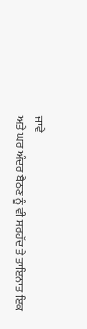ਜਾਵੇ
ਅਤੇ ਘਰ ਅੰਦਰ ਬੈਠਣ ਨੂੰ ਵੀ ਸਰਹੱਦ ਤੇ ਤਾਇਨਾਤ ਇਕ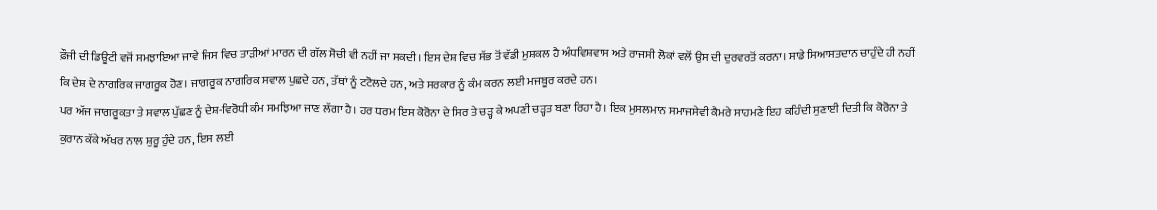ਫ਼ੌਜੀ ਦੀ ਡਿਊਟੀ ਵਜੋਂ ਸਮਝਾਇਆ ਜਾਵੇ ਜਿਸ ਵਿਚ ਤਾੜੀਆਂ ਮਾਰਨ ਦੀ ਗੱਲ ਸੋਚੀ ਵੀ ਨਹੀਂ ਜਾ ਸਕਦੀ। ਇਸ ਦੇਸ਼ ਵਿਚ ਸੱਭ ਤੋਂ ਵੱਡੀ ਮੁਸ਼ਕਲ ਹੈ ਅੰਧਵਿਸ਼ਵਾਸ ਅਤੇ ਰਾਜਸੀ ਲੋਕਾਂ ਵਲੋਂ ਉਸ ਦੀ ਦੁਰਵਰਤੋਂ ਕਰਨਾ। ਸਾਡੇ ਸਿਆਸਤਦਾਨ ਚਾਹੁੰਦੇ ਹੀ ਨਹੀਂ ਕਿ ਦੇਸ਼ ਦੇ ਨਾਗਰਿਕ ਜਾਗਰੂਕ ਹੋਣ। ਜਾਗਰੂਕ ਨਾਗਰਿਕ ਸਵਾਲ ਪੁਛਦੇ ਹਨ, ਤੱਥਾਂ ਨੂੰ ਟਟੋਲਦੇ ਹਨ, ਅਤੇ ਸਰਕਾਰ ਨੂੰ ਕੰਮ ਕਰਨ ਲਈ ਮਜਬੂਰ ਕਰਦੇ ਹਨ।
ਪਰ ਅੱਜ ਜਾਗਰੂਕਤਾ ਤੇ ਸਵਾਲ ਪੁੱਛਣ ਨੂੰ ਦੇਸ਼-ਵਿਰੋਧੀ ਕੰਮ ਸਮਝਿਆ ਜਾਣ ਲੱਗਾ ਹੈ। ਹਰ ਧਰਮ ਇਸ ਕੋਰੋਨਾ ਦੇ ਸਿਰ ਤੇ ਚੜ੍ਹ ਕੇ ਅਪਣੀ ਚੜ੍ਹਤ ਬਣਾ ਰਿਹਾ ਹੈ। ਇਕ ਮੁਸਲਮਾਨ ਸਮਾਜਸੇਵੀ ਕੈਮਰੇ ਸਾਹਮਣੇ ਇਹ ਕਹਿੰਦੀ ਸੁਣਾਈ ਦਿਤੀ ਕਿ ਕੋਰੋਨਾ ਤੇ ਕੁਰਾਨ ਕੱਕੇ ਅੱਖਰ ਨਾਲ ਸ਼ੁਰੂ ਹੁੰਦੇ ਹਨ, ਇਸ ਲਈ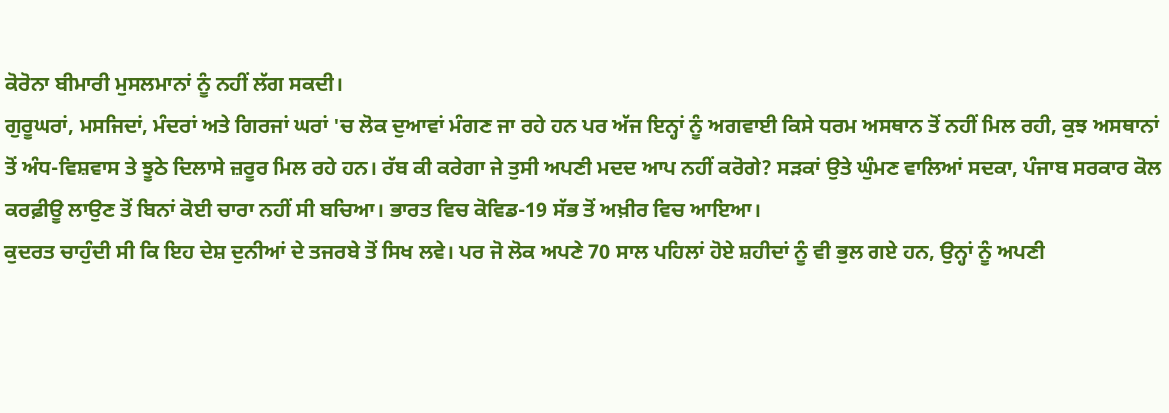ਕੋਰੋਨਾ ਬੀਮਾਰੀ ਮੁਸਲਮਾਨਾਂ ਨੂੰ ਨਹੀਂ ਲੱਗ ਸਕਦੀ।
ਗੁਰੂਘਰਾਂ, ਮਸਜਿਦਾਂ, ਮੰਦਰਾਂ ਅਤੇ ਗਿਰਜਾਂ ਘਰਾਂ 'ਚ ਲੋਕ ਦੁਆਵਾਂ ਮੰਗਣ ਜਾ ਰਹੇ ਹਨ ਪਰ ਅੱਜ ਇਨ੍ਹਾਂ ਨੂੰ ਅਗਵਾਈ ਕਿਸੇ ਧਰਮ ਅਸਥਾਨ ਤੋਂ ਨਹੀਂ ਮਿਲ ਰਹੀ, ਕੁਝ ਅਸਥਾਨਾਂ ਤੋਂ ਅੰਧ-ਵਿਸ਼ਵਾਸ ਤੇ ਝੂਠੇ ਦਿਲਾਸੇ ਜ਼ਰੂਰ ਮਿਲ ਰਹੇ ਹਨ। ਰੱਬ ਕੀ ਕਰੇਗਾ ਜੇ ਤੁਸੀ ਅਪਣੀ ਮਦਦ ਆਪ ਨਹੀਂ ਕਰੋਗੇ? ਸੜਕਾਂ ਉਤੇ ਘੁੰਮਣ ਵਾਲਿਆਂ ਸਦਕਾ, ਪੰਜਾਬ ਸਰਕਾਰ ਕੋਲ ਕਰਫ਼ੀਊ ਲਾਉਣ ਤੋਂ ਬਿਨਾਂ ਕੋਈ ਚਾਰਾ ਨਹੀਂ ਸੀ ਬਚਿਆ। ਭਾਰਤ ਵਿਚ ਕੋਵਿਡ-19 ਸੱਭ ਤੋਂ ਅਖ਼ੀਰ ਵਿਚ ਆਇਆ।
ਕੁਦਰਤ ਚਾਹੁੰਦੀ ਸੀ ਕਿ ਇਹ ਦੇਸ਼ ਦੁਨੀਆਂ ਦੇ ਤਜਰਬੇ ਤੋਂ ਸਿਖ ਲਵੇ। ਪਰ ਜੋ ਲੋਕ ਅਪਣੇ 70 ਸਾਲ ਪਹਿਲਾਂ ਹੋਏ ਸ਼ਹੀਦਾਂ ਨੂੰ ਵੀ ਭੁਲ ਗਏ ਹਨ, ਉਨ੍ਹਾਂ ਨੂੰ ਅਪਣੀ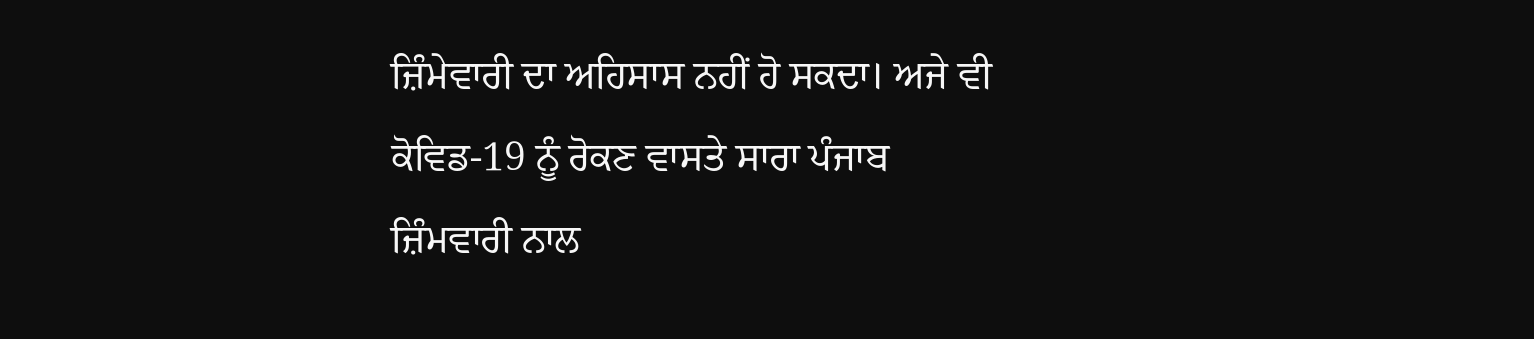ਜ਼ਿੰਮੇਵਾਰੀ ਦਾ ਅਹਿਸਾਸ ਨਹੀਂ ਹੋ ਸਕਦਾ। ਅਜੇ ਵੀ ਕੋਵਿਡ-19 ਨੂੰ ਰੋਕਣ ਵਾਸਤੇ ਸਾਰਾ ਪੰਜਾਬ ਜ਼ਿੰਮਵਾਰੀ ਨਾਲ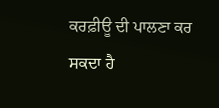ਕਰਫ਼ੀਊ ਦੀ ਪਾਲਣਾ ਕਰ ਸਕਦਾ ਹੈ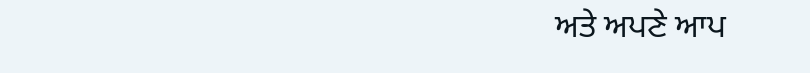ਅਤੇ ਅਪਣੇ ਆਪ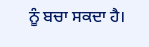ਨੂੰ ਬਚਾ ਸਕਦਾ ਹੈ।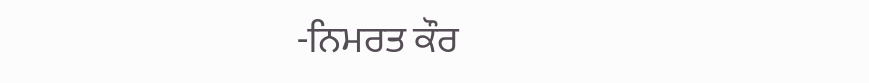-ਨਿਮਰਤ ਕੌਰ